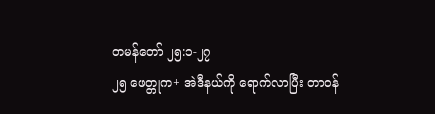တမန်တော် ၂၅:၁-၂၇
၂၅ ဖေတ္တုက+ အဲဒီနယ်ကို ရောက်လာပြီး တာဝန်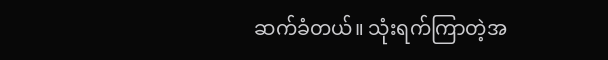ဆက်ခံတယ်။ သုံးရက်ကြာတဲ့အ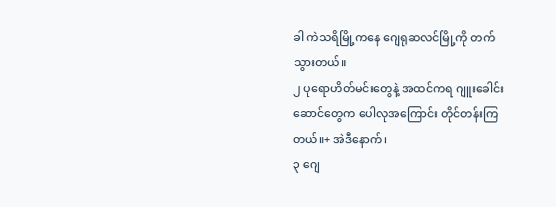ခါ ကဲသရိမြို့ကနေ ဂျေရုဆလင်မြို့ကို တက်သွားတယ်။
၂ ပုရောဟိတ်မင်းတွေနဲ့ အထင်ကရ ဂျူးခေါင်းဆောင်တွေက ပေါလုအကြောင်း တိုင်တန်းကြတယ်။+ အဲဒီနောက်၊
၃ ဂျေ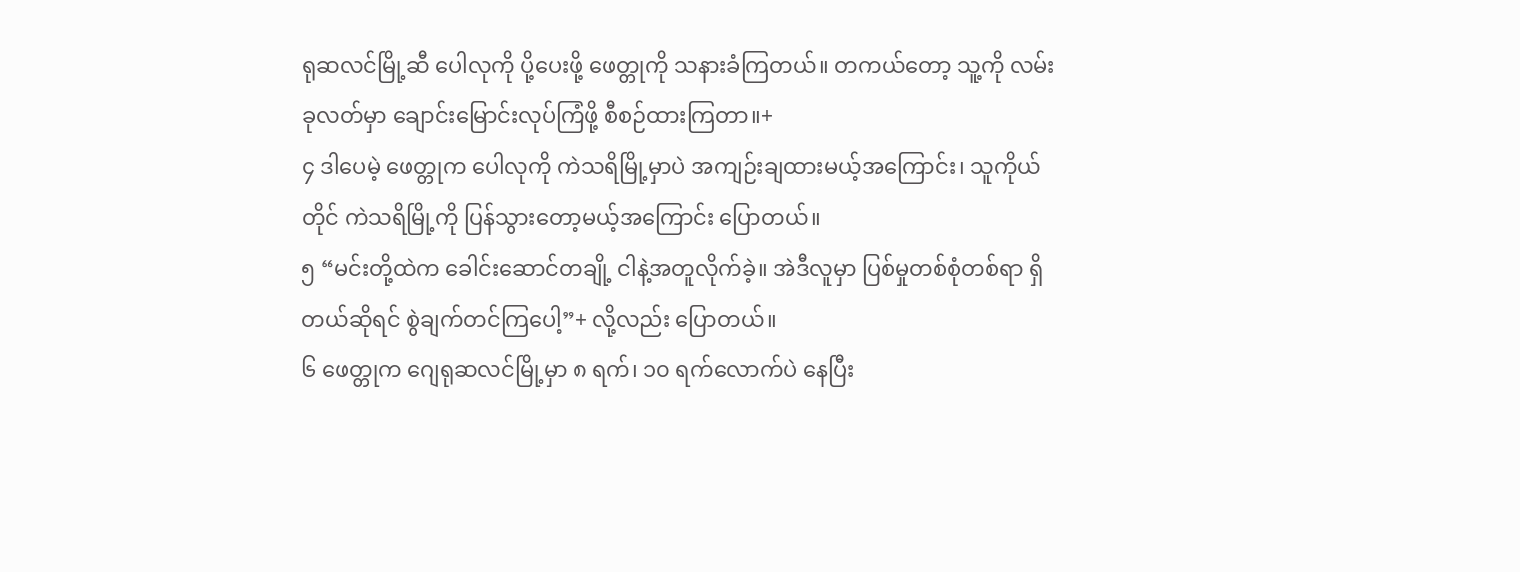ရုဆလင်မြို့ဆီ ပေါလုကို ပို့ပေးဖို့ ဖေတ္တုကို သနားခံကြတယ်။ တကယ်တော့ သူ့ကို လမ်းခုလတ်မှာ ချောင်းမြောင်းလုပ်ကြံဖို့ စီစဉ်ထားကြတာ။+
၄ ဒါပေမဲ့ ဖေတ္တုက ပေါလုကို ကဲသရိမြို့မှာပဲ အကျဉ်းချထားမယ့်အကြောင်း၊ သူကိုယ်တိုင် ကဲသရိမြို့ကို ပြန်သွားတော့မယ့်အကြောင်း ပြောတယ်။
၅ “မင်းတို့ထဲက ခေါင်းဆောင်တချို့ ငါနဲ့အတူလိုက်ခဲ့။ အဲဒီလူမှာ ပြစ်မှုတစ်စုံတစ်ရာ ရှိတယ်ဆိုရင် စွဲချက်တင်ကြပေါ့”+ လို့လည်း ပြောတယ်။
၆ ဖေတ္တုက ဂျေရုဆလင်မြို့မှာ ၈ ရက်၊ ၁၀ ရက်လောက်ပဲ နေပြီး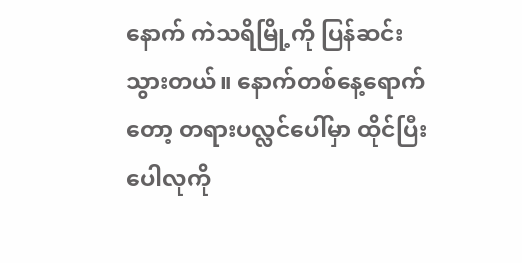နောက် ကဲသရိမြို့ကို ပြန်ဆင်းသွားတယ်။ နောက်တစ်နေ့ရောက်တော့ တရားပလ္လင်ပေါ်မှာ ထိုင်ပြီး ပေါလုကို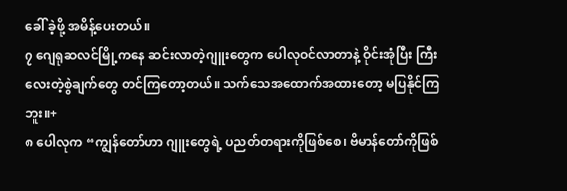ခေါ် ခဲ့ဖို့ အမိန့်ပေးတယ်။
၇ ဂျေရုဆလင်မြို့ကနေ ဆင်းလာတဲ့ဂျူးတွေက ပေါလုဝင်လာတာနဲ့ ဝိုင်းအုံပြီး ကြီးလေးတဲ့စွဲချက်တွေ တင်ကြတော့တယ်။ သက်သေအထောက်အထားတော့ မပြနိုင်ကြဘူး။+
၈ ပေါလုက “ကျွန်တော်ဟာ ဂျူးတွေရဲ့ ပညတ်တရားကိုဖြစ်စေ၊ ဗိမာန်တော်ကိုဖြစ်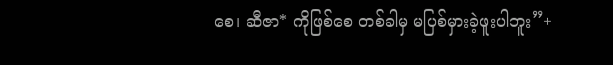စေ၊ ဆီဇာ* ကိုဖြစ်စေ တစ်ခါမှ မပြစ်မှားခဲ့ဖူးပါဘူး”+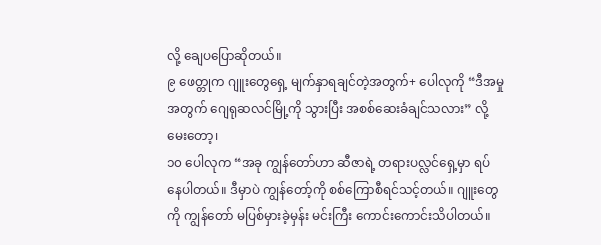လို့ ချေပပြောဆိုတယ်။
၉ ဖေတ္တုက ဂျူးတွေရှေ့ မျက်နှာရချင်တဲ့အတွက်+ ပေါလုကို “ဒီအမှုအတွက် ဂျေရုဆလင်မြို့ကို သွားပြီး အစစ်ဆေးခံချင်သလား” လို့မေးတော့၊
၁၀ ပေါလုက “အခု ကျွန်တော်ဟာ ဆီဇာရဲ့ တရားပလ္လင်ရှေ့မှာ ရပ်နေပါတယ်။ ဒီမှာပဲ ကျွန်တော့်ကို စစ်ကြောစီရင်သင့်တယ်။ ဂျူးတွေကို ကျွန်တော် မပြစ်မှားခဲ့မှန်း မင်းကြီး ကောင်းကောင်းသိပါတယ်။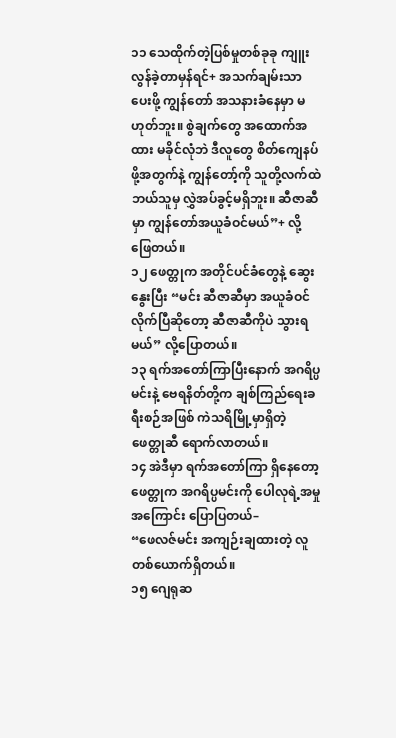၁၁ သေထိုက်တဲ့ပြစ်မှုတစ်ခုခု ကျူးလွန်ခဲ့တာမှန်ရင်+ အသက်ချမ်းသာပေးဖို့ ကျွန်တော် အသနားခံနေမှာ မဟုတ်ဘူး။ စွဲချက်တွေ အထောက်အထား မခိုင်လုံဘဲ ဒီလူတွေ စိတ်ကျေနပ်ဖို့အတွက်နဲ့ ကျွန်တော့်ကို သူတို့လက်ထဲ ဘယ်သူမှ လွှဲအပ်ခွင့်မရှိဘူး။ ဆီဇာဆီမှာ ကျွန်တော်အယူခံဝင်မယ်”+ လို့ဖြေတယ်။
၁၂ ဖေတ္တုက အတိုင်ပင်ခံတွေနဲ့ ဆွေးနွေးပြီး “မင်း ဆီဇာဆီမှာ အယူခံဝင်လိုက်ပြီဆိုတော့ ဆီဇာဆီကိုပဲ သွားရမယ်” လို့ပြောတယ်။
၁၃ ရက်အတော်ကြာပြီးနောက် အဂရိပ္ပမင်းနဲ့ ဗေရနိတ်တို့က ချစ်ကြည်ရေးခရီးစဉ်အဖြစ် ကဲသရိမြို့မှာရှိတဲ့ ဖေတ္တုဆီ ရောက်လာတယ်။
၁၄ အဲဒီမှာ ရက်အတော်ကြာ ရှိနေတော့ ဖေတ္တုက အဂရိပ္ပမင်းကို ပေါလုရဲ့အမှုအကြောင်း ပြောပြတယ်–
“ဖေလဇ်မင်း အကျဉ်းချထားတဲ့ လူတစ်ယောက်ရှိတယ်။
၁၅ ဂျေရုဆ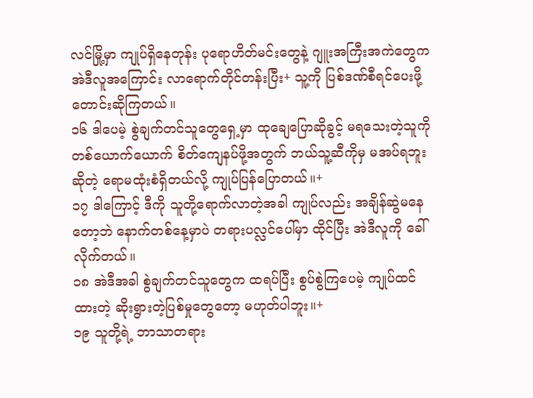လင်မြို့မှာ ကျုပ်ရှိနေတုန်း ပုရောဟိတ်မင်းတွေနဲ့ ဂျူးအကြီးအကဲတွေက အဲဒီလူအကြောင်း လာရောက်တိုင်တန်းပြီး+ သူ့ကို ပြစ်ဒဏ်စီရင်ပေးဖို့ တောင်းဆိုကြတယ်။
၁၆ ဒါပေမဲ့ စွဲချက်တင်သူတွေရှေ့မှာ ထုချေပြောဆိုခွင့် မရသေးတဲ့သူကို တစ်ယောက်ယောက် စိတ်ကျေနပ်ဖို့အတွက် ဘယ်သူ့ဆီကိုမှ မအပ်ရဘူးဆိုတဲ့ ရောမထုံးစံရှိတယ်လို့ ကျုပ်ပြန်ပြောတယ်။+
၁၇ ဒါကြောင့် ဒီကို သူတို့ရောက်လာတဲ့အခါ ကျုပ်လည်း အချိန်ဆွဲမနေတော့ဘဲ နောက်တစ်နေ့မှာပဲ တရားပလ္လင်ပေါ်မှာ ထိုင်ပြီး အဲဒီလူကို ခေါ်လိုက်တယ်။
၁၈ အဲဒီအခါ စွဲချက်တင်သူတွေက ထရပ်ပြီး စွပ်စွဲကြပေမဲ့ ကျုပ်ထင်ထားတဲ့ ဆိုးရွားတဲ့ပြစ်မှုတွေတော့ မဟုတ်ပါဘူး။+
၁၉ သူတို့ရဲ့ ဘာသာတရား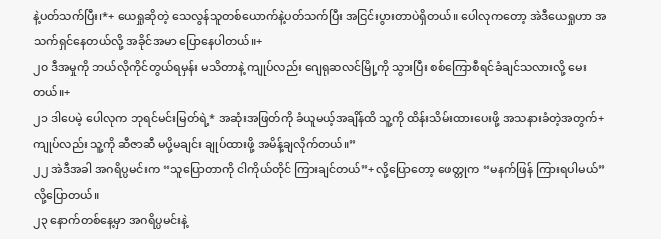နဲ့ပတ်သက်ပြီး၊*+ ယေရှုဆိုတဲ့ သေလွန်သူတစ်ယောက်နဲ့ပတ်သက်ပြီး အငြင်းပွားတာပဲရှိတယ်။ ပေါလုကတော့ အဲဒီယေရှုဟာ အသက်ရှင်နေတယ်လို့ အခိုင်အမာ ပြောနေပါတယ်။+
၂၀ ဒီအမှုကို ဘယ်လိုကိုင်တွယ်ရမှန်း မသိတာနဲ့ ကျုပ်လည်း ဂျေရုဆလင်မြို့ကို သွားပြီး စစ်ကြောစီရင်ခံချင်သလားလို့ မေးတယ်။+
၂၁ ဒါပေမဲ့ ပေါလုက ဘုရင်မင်းမြတ်ရဲ့* အဆုံးအဖြတ်ကို ခံယူမယ့်အချိန်ထိ သူ့ကို ထိန်းသိမ်းထားပေးဖို့ အသနားခံတဲ့အတွက်+ ကျုပ်လည်း သူ့ကို ဆီဇာဆီ မပို့မချင်း ချုပ်ထားဖို့ အမိန့်ချလိုက်တယ်။”
၂၂ အဲဒီအခါ အဂရိပ္ပမင်းက “သူပြောတာကို ငါကိုယ်တိုင် ကြားချင်တယ်”+ လို့ပြောတော့ ဖေတ္တုက “မနက်ဖြန် ကြားရပါမယ်” လို့ပြောတယ်။
၂၃ နောက်တစ်နေ့မှာ အဂရိပ္ပမင်းနဲ့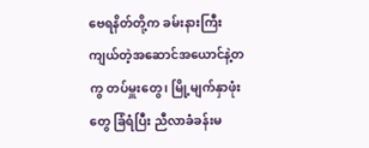ဗေရနိတ်တို့က ခမ်းနားကြီးကျယ်တဲ့အဆောင်အယောင်နဲ့တကွ တပ်မှူးတွေ၊ မြို့မျက်နှာဖုံးတွေ ခြံရံပြီး ညီလာခံခန်းမ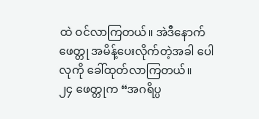ထဲ ဝင်လာကြတယ်။ အဲဒီနောက် ဖေတ္တု အမိန့်ပေးလိုက်တဲ့အခါ ပေါလုကို ခေါ်ထုတ်လာကြတယ်။
၂၄ ဖေတ္တုက “အဂရိပ္ပ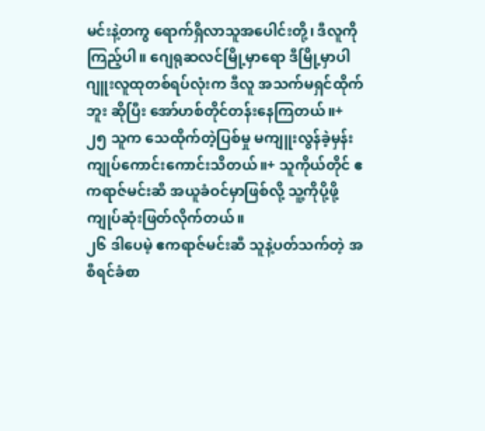မင်းနဲ့တကွ ရောက်ရှိလာသူအပေါင်းတို့၊ ဒီလူကို ကြည့်ပါ။ ဂျေရုဆလင်မြို့မှာရော ဒီမြို့မှာပါ ဂျူးလူထုတစ်ရပ်လုံးက ဒီလူ အသက်မရှင်ထိုက်ဘူး ဆိုပြီး အော်ဟစ်တိုင်တန်းနေကြတယ်။+
၂၅ သူက သေထိုက်တဲ့ပြစ်မှု မကျူးလွန်ခဲ့မှန်း ကျုပ်ကောင်းကောင်းသိတယ်။+ သူကိုယ်တိုင် ဧကရာဇ်မင်းဆီ အယူခံဝင်မှာဖြစ်လို့ သူ့ကိုပို့ဖို့ ကျုပ်ဆုံးဖြတ်လိုက်တယ်။
၂၆ ဒါပေမဲ့ ဧကရာဇ်မင်းဆီ သူနဲ့ပတ်သက်တဲ့ အစီရင်ခံစာ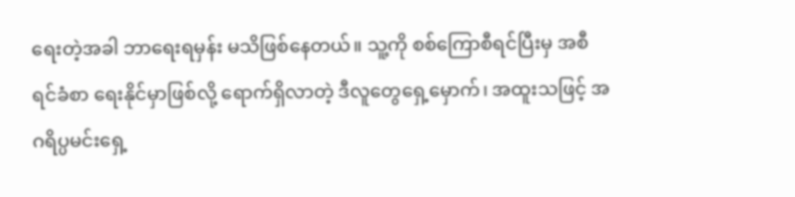ရေးတဲ့အခါ ဘာရေးရမှန်း မသိဖြစ်နေတယ်။ သူ့ကို စစ်ကြောစီရင်ပြီးမှ အစီရင်ခံစာ ရေးနိုင်မှာဖြစ်လို့ ရောက်ရှိလာတဲ့ ဒီလူတွေရှေ့မှောက်၊ အထူးသဖြင့် အဂရိပ္ပမင်းရှေ့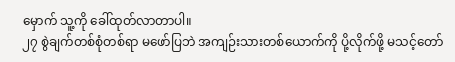မှောက် သူ့ကို ခေါ်ထုတ်လာတာပါ။
၂၇ စွဲချက်တစ်စုံတစ်ရာ မဖော်ပြဘဲ အကျဉ်းသားတစ်ယောက်ကို ပို့လိုက်ဖို့ မသင့်တော်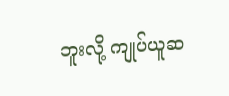ဘူးလို့ ကျုပ်ယူဆ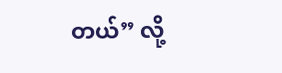တယ်” လို့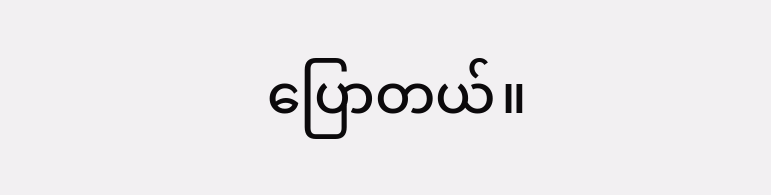ပြောတယ်။